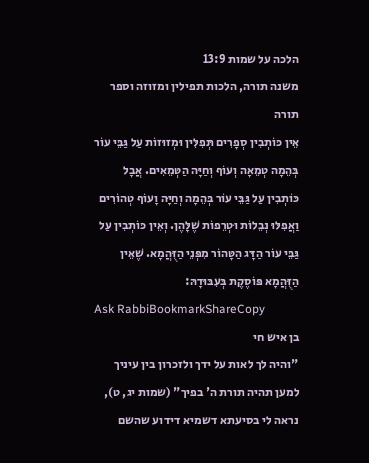הלכה על שמות 13:9
משנה תורה, הלכות תפילין ומזוזה וספר תורה
אֵין כּוֹתְבִין סְפָרִים תְּפִלִּין וּמְזוּזוֹת עַל גַּבֵּי עוֹר בְּהֵמָה טְמֵאָה וְעוֹף וְחַיָּה הַטְּמֵאִים. אֲבָל כּוֹתְבִין עַל גַּבֵּי עוֹר בְּהֵמָה וְחַיָּה וָעוֹף טְהוֹרִים וַאֲפִלּוּ נְבֵלוֹת וּטְרֵפוֹת שֶׁלָּהֶן. וְאֵין כּוֹתְבִין עַל גַּבֵּי עוֹר הַדָּג הַטָּהוֹר מִפְּנֵי הַזֻּהֲמָא. שֶׁאֵין הַזֻּהֲמָא פּוֹסֶקֶת בְּעִבּוּדָהּ:
Ask RabbiBookmarkShareCopy
בן איש חי
"והיה לך לאות על ידך ולזכרון בין עיניך למען תהיה תורת ה' בפיך" (שמות יג, ט), נראה לי בסיעתא דשמיא דידוע שהשם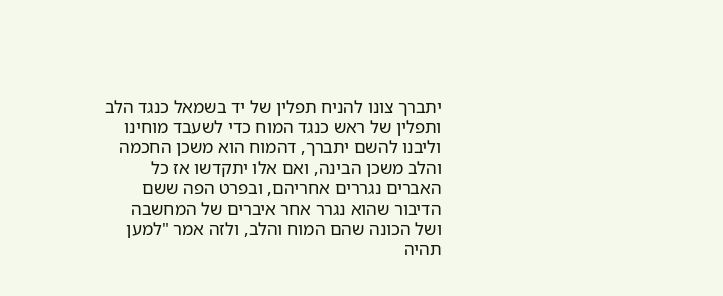יתברך צונו להניח תפלין של יד בשמאל כנגד הלב ותפלין של ראש כנגד המוח כדי לשעבד מוחינו וליבנו להשם יתברך, דהמוח הוא משכן החכמה והלב משכן הבינה, ואם אלו יתקדשו אז כל האברים נגררים אחריהם, ובפרט הפה ששם הדיבור שהוא נגרר אחר איברים של המחשבה ושל הכונה שהם המוח והלב, ולזה אמר "למען תהיה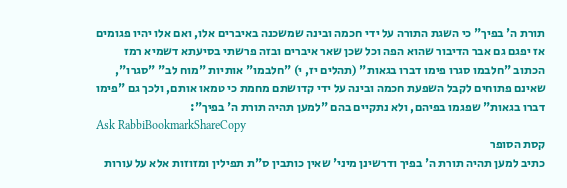תורת ה' בפיך" כי השגת התורה על ידי חכמה ובינה שמשכנה באיברים אלו, ואם אלו יהיו פגומים אז יפגם גם אבר הדיבור שהוא הפה וכל שכן שאר איברים ובזה פרשתי בסיעתא דשמיא רמז הכתוב "חלבמו סגרו פימו דברו בגאות" (תהלים יז, י) "חלבמו" אותיות "מוח לב" "סגרו", שאינם פתוחים לקבל השפעת חכמה ובינה על ידי קדושתם מחמת כי טמאו אותם, ולכך גם "פימו דברו בגאות" שפגמו בפיהם, ולא נתקיים בהם "למען תהיה תורת ה' בפיך":
Ask RabbiBookmarkShareCopy
קסת הסופר
כתיב למען תהיה תורת ה' בפיך ודרשינן מיני' שאין כותבין ס"ת תפילין ומזוזות אלא על עורות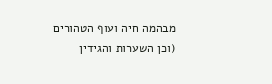מבהמה חיה ועוף הטהורים (וכן השערות והגידין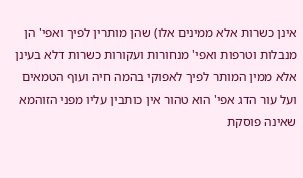אינן כשרות אלא ממינים אלו) שהן מותרין לפיך ואפי' הן מנבלות וטרפות ואפי' מנחורות ועקורות כשרות דלא בעינן אלא ממין המותר לפיך לאפוקי בהמה חיה ועוף הטמאים ועל עור הדג אפי' הוא טהור אין כותבין עליו מפני הזוהמא שאינה פוסקת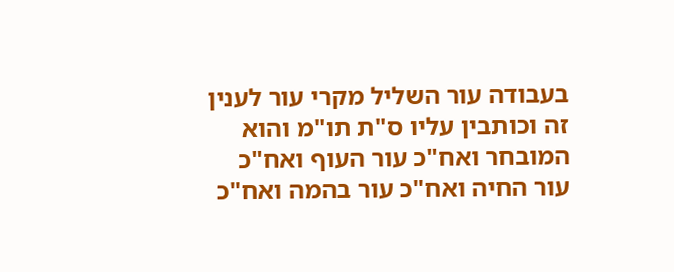בעבודה עור השליל מקרי עור לענין זה וכותבין עליו ס"ת תו"מ והוא המובחר ואח"כ עור העוף ואח"כ עור החיה ואח"כ עור בהמה ואח"כ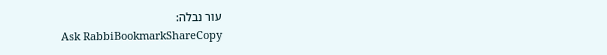עור נבלה:
Ask RabbiBookmarkShareCopy